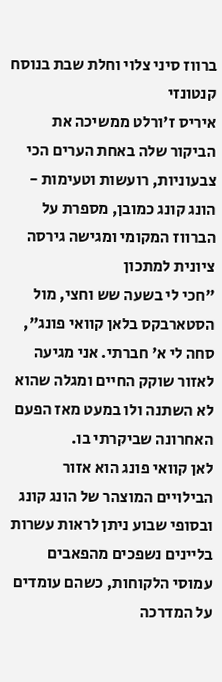ברווז סיני צלוי וחלת שבת בנוסח קנטונזי
איריס ז'ורלט ממשיכה את הביקור שלה באחת הערים הכי צבעוניות, רועשות וטעימות - הונג קונג כמובן, מספרת על הברווז המקומי ומגישה גירסה ציונית למתכון
"חכי לי בשעה שש וחצי, מול הסטארבקס בלאן קוואי פונג", סחה לי א' חברתי. אני מגיעה לאזור שוקק החיים ומגלה שהוא לא השתנה ולו במעט מאז הפעם האחרונה שביקרתי בו.
לאן קוואי פונג הוא אזור הבילויים המוצהר של הונג קונג ובסופי שבוע ניתן לראות עשרות בליינים נשפכים מהפאבים עמוסי הלקוחות, כשהם עומדים על המדרכה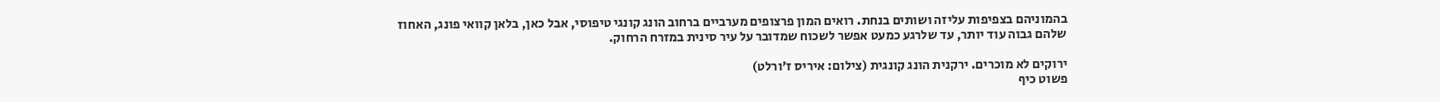בהמוניהם בצפיפות עליזה ושותים בנחת. רואים המון פרצופים מערביים ברחוב הונג קונגי טיפוסי, אבל כאן, בלאן קוואי פונג, האחוז שלהם גבוה עוד יותר, עד שלרגע כמעט אפשר לשכוח שמדובר על עיר סינית במזרח הרחוק.

ירוקים לא מוכרים. ירקנית הונג קונגית (צילום: איריס ז'ורלט)
פשוט כיף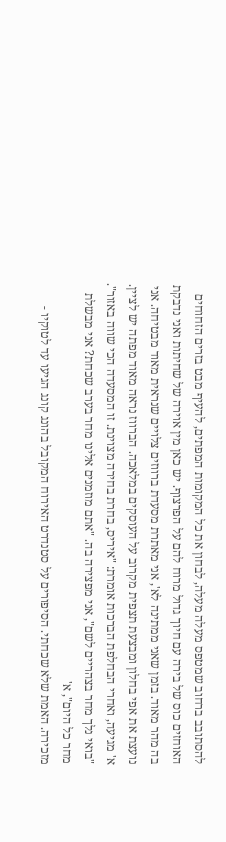להסתובב ברחוב שמטפס מעלה מעלה, לבחון את כל המקומות המפתים, להעיף מבט בזרים הזחוחים האוחזים כוס של בירה עם חיוך גדול מרוח להם על הפרצוף. יש כאן מין אוירה של שחיתות ואני נדבקת בה מהר מאוד. בזמן שאני ממתינה לא', אני מאתרת מסעדת ברווזים צלויים שנראית מאוד מבטיחה. אני נועצת את אפי בחלון ומבצעת תצפית מקרוב על העוסקים במלאכה. הברווז נראה מאוד מפתה יש לציין.
א' מגיעה, ואחרי הבחלפת הברכות אומרת: "איריס, בחרת בחירה מצוינת. זו המסעדה הכי שווה באזור". "בואי נלך מחר בצהריים לשם", אני מפצירה בה. "אתם מוזמנים אלינו מחר בערב שכחת? אני מבשלת מחר כל היום", א'
מזכירה. האמת שלא שכחתי. הסיפורים על סטנדרט האירוח המקובל בהונג קונג הגיעו עד לטוקיו -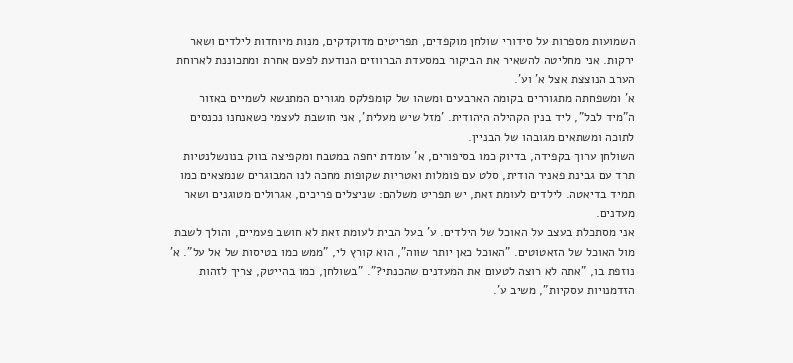השמועות מספרות על סידורי שולחן מוקפדים, תפריטים מדוקדקים, מנות מיוחדות לילדים ושאר ירקות. אני מחליטה להשאיר את הביקור במסעדת הברווזים הנודעת לפעם אחרת ומתכוננת לארוחת הערב הנוצצת אצל א' וע'.
א' ומשפחתה מתגוררים בקומה הארבעים ומשהו של קומפלקס מגורים המתנשא לשמיים באזור ה"מיד לבל", ליד בנין הקהילה היהודית. 'מזל שיש מעלית', אני חושבת לעצמי כשאנחנו נכנסים לתוכה ומשתאים מגובהו של הבניין.
השולחן ערוך בקפידה, בדיוק כמו בסיפורים, א' עומדת יחפה במטבח ומקפיצה בווק בנונשלנטיות תרד עם גבינת פאניר הודית, סלט עם פומלות ואטריות שקופות מחכה לנו המבוגרים שנמצאים כמו תמיד בדיאטה. לילדים לעומת זאת, יש תפריט משלהם: שניצלים פריכים, אגרולים מטוגנים ושאר מעדנים.
אני מסתכלת בעצב על האוכל של הילדים. ע' בעל הבית לעומת זאת לא חושב פעמיים, והולך לשבת מול האוכל של הזאטוטים. "האוכל כאן יותר שווה", הוא קורץ לי, "ממש כמו בטיסות של אל על". א' נוזפת בו, "אתה לא רוצה לטעום את המעדנים שהכנתי?". "בשולחן, כמו בהייטק, צריך לזהות הזדמנויות עסקיות", משיב ע'.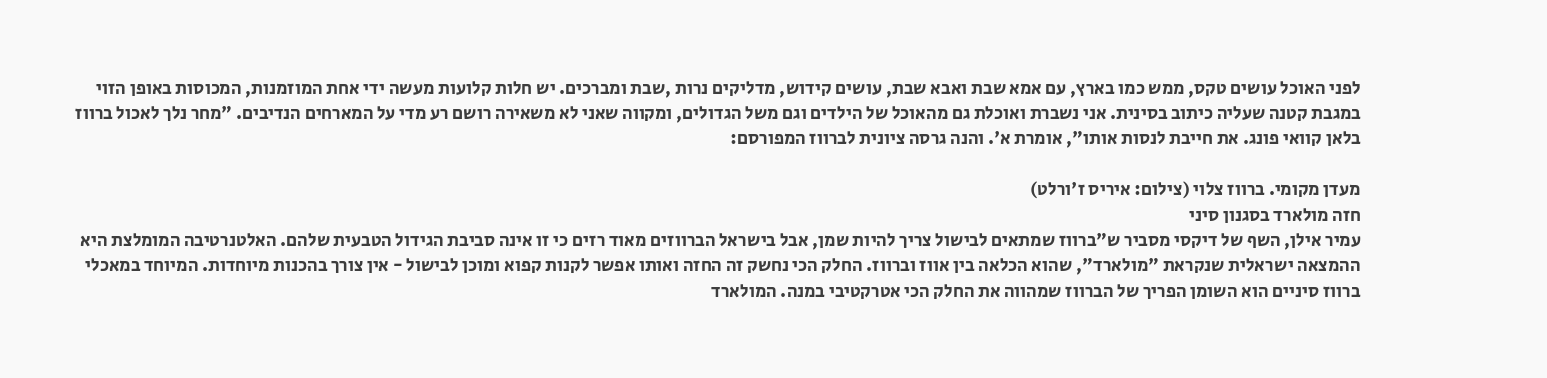לפני האוכל עושים טקס, ממש כמו בארץ, עם אמא שבת ואבא שבת, עושים קידוש, מדליקים נרות ,שבת ומברכים. יש חלות קלועות מעשה ידי אחת המוזמנות, המכוסות באופן הזוי במגבת קטנה שעליה כיתוב בסינית. אני נשברת ואוכלת גם מהאוכל של הילדים וגם משל הגדולים, ומקווה שאני לא משאירה רושם רע מדי על המארחים הנדיבים. "מחר נלך לאכול ברווז בלאן קוואי פונג. את חייבת לנסות אותו", אומרת א'. והנה גרסה ציונית לברווז המפורסם:

מעדן מקומי. ברווז צלוי (צילום: איריס ז'ורלט)
חזה מולארד בסגנון סיני
עמיר אילן, השף של דיקסי מסביר ש"ברווז שמתאים לבישול צריך להיות שמן, אבל בישראל הברווזים מאוד רזים כי זו אינה סביבת הגידול הטבעית שלהם. האלטנרטיבה המומלצת היא ההמצאה ישראלית שנקראת "מולארד", שהוא הכלאה בין אווז וברווז. החלק הכי נחשק זה החזה ואותו אפשר לקנות קפוא ומוכן לבישול - אין צורך בהכנות מיוחדות. המיוחד במאכלי ברווז סיניים הוא השומן הפריך של הברווז שמהווה את החלק הכי אטרקטיבי במנה. המולארד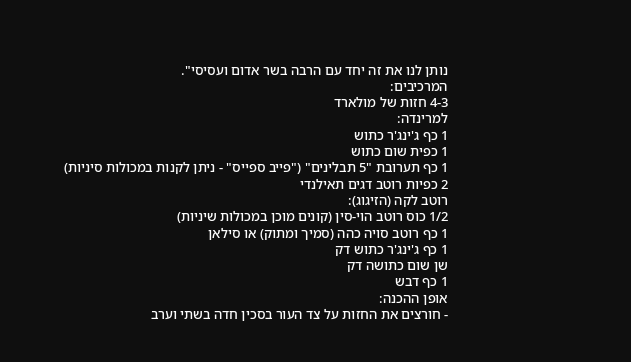נותן לנו את זה יחד עם הרבה בשר אדום ועסיסי".
המרכיבים:
4-3 חזות של מולארד
למרינדה:
1 כף ג'ינג'ר כתוש
1 כפית שום כתוש
1 כף תערובת "5 תבלינים" ("פייב ספייס" - ניתן לקנות במכולות סיניות)
2 כפיות רוטב דגים תאילנדי
רוטב לקה (הזיגוג):
1/2 כוס רוטב הוי-סין (קונים מוכן במכולות שיניות)
1 כף רוטב סויה כהה (סמיך ומתוק) או סילאן
1 כף ג'ינג'ר כתוש דק
שן שום כתושה דק
1 כף דבש
אופן ההכנה:
- חורצים את החזות על צד העור בסכין חדה בשתי וערב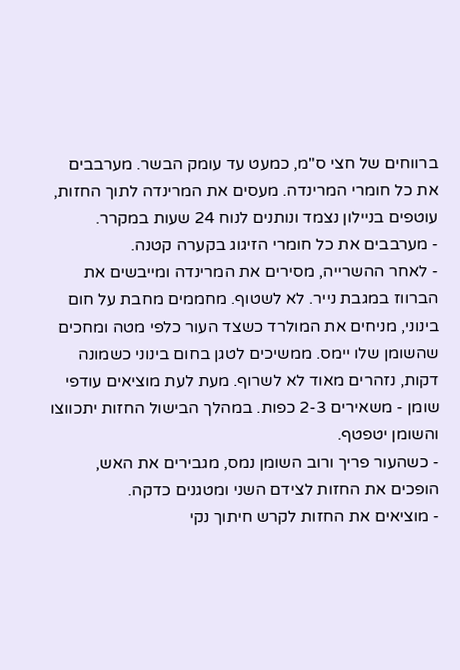ברווחים של חצי ס"מ, כמעט עד עומק הבשר. מערבבים את כל חומרי המרינדה. מעסים את המרינדה לתוך החזות, עוטפים בניילון נצמד ונותנים לנוח 24 שעות במקרר.
- מערבבים את כל חומרי הזיגוג בקערה קטנה.
- לאחר ההשרייה, מסירים את המרינדה ומייבשים את הברווז במגבת נייר. לא לשטוף. מחממים מחבת על חום בינוני, מניחים את המולרד כשצד העור כלפי מטה ומחכים שהשומן שלו יימס. ממשיכים לטגן בחום בינוני כשמונה דקות, נזהרים מאוד לא לשרוף. מעת לעת מוציאים עודפי שומן - משאירים 2-3 כפות. במהלך הבישול החזות יתכווצו והשומן יטפטף.
- כשהעור פריך ורוב השומן נמס, מגבירים את האש, הופכים את החזות לצידם השני ומטגנים כדקה.
- מוציאים את החזות לקרש חיתוך נקי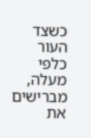כשצד העור כלפי מעלה, מברישים את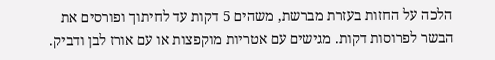הלכה על החזות בעזרת מברשת, משהים 5 דקות עד לחיתוך ופורסים את הבשר לפרוסות דקות. מגישים עם אטריות מוקפצות או עם אורז לבן ודביק.